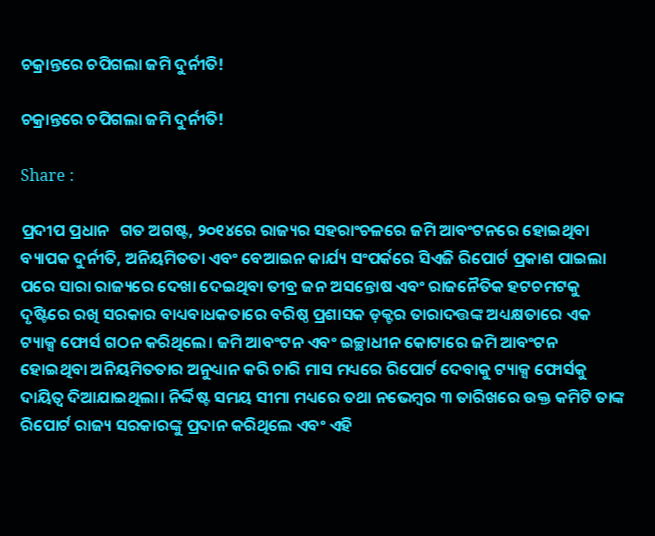ଚକ୍ରାନ୍ତରେ ଚପିଗଲା ଜମି ଦୁର୍ନୀତି!

ଚକ୍ରାନ୍ତରେ ଚପିଗଲା ଜମି ଦୁର୍ନୀତି!

Share :

ପ୍ରଦୀପ ପ୍ରଧାନ   ଗତ ଅଗଷ୍ଟ, ୨୦୧୪ରେ ରାଜ୍ୟର ସହରାଂଚଳରେ ଜମି ଆବଂଟନରେ ହୋଇଥିବା ବ୍ୟାପକ ଦୁର୍ନୀତି, ଅନିୟମିତତା ଏବଂ ବେଆଇନ କାର୍ଯ୍ୟ ସଂପର୍କରେ ସିଏଜି ରିପୋର୍ଟ ପ୍ରକାଶ ପାଇଲା ପରେ ସାରା ରାଜ୍ୟରେ ଦେଖା ଦେଇଥିବା ତୀବ୍ର ଜନ ଅସନ୍ତୋଷ ଏବଂ ରାଜନୈତିକ ହଟଚମଟକୁ ଦୃଷ୍ଟିରେ ରଖି ସରକାର ବାଧ୍ୟବାଧକତାରେ ବରିଷ୍ଠ ପ୍ରଶାସକ ଡ଼କ୍ଟର ତାରାଦତ୍ତଙ୍କ ଅଧ୍ୟକ୍ଷତାରେ ଏକ ଟ୍ୟାକ୍ସ ଫୋର୍ସ ଗଠନ କରିଥିଲେ। ଜମି ଆବଂଟନ ଏବଂ ଇଚ୍ଛାଧୀନ କୋଟାରେ ଜମି ଆବଂଟନ ହୋଇଥିବା ଅନିୟମିତତାର ଅନୁଧ୍ୟାନ କରି ଚାରି ମାସ ମଧ୍ୟରେ ରିପୋର୍ଟ ଦେବାକୁ ଟ୍ୟାକ୍ସ ଫୋର୍ସକୁ ଦାୟିତ୍ୱ ଦିଆଯାଇଥିଲା। ନିର୍ଦ୍ଦିଷ୍ଟ ସମୟ ସୀମା ମଧ୍ୟରେ ତଥା ନଭେମ୍ୱର ୩ ତାରିଖରେ ଉକ୍ତ କମିଟି ତାଙ୍କ ରିପୋର୍ଟ ରାଜ୍ୟ ସରକାରଙ୍କୁ ପ୍ରଦାନ କରିଥିଲେ ଏବଂ ଏହି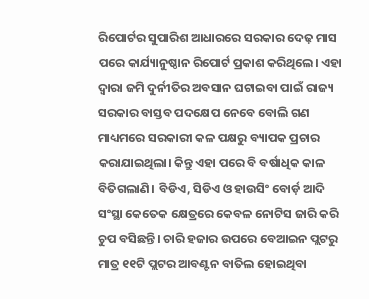ରିପୋର୍ଟର ସୁପାରିଶ ଆଧାରରେ ସରକାର ଦେଢ଼ ମାସ ପରେ କାର୍ଯ୍ୟାନୁଷ୍ଠାନ ରିପୋର୍ଟ ପ୍ରକାଶ କରିଥିଲେ। ଏହା ଦ୍ୱାରା ଜମି ଦୁର୍ନୀତିର ଅବସାନ ଘଟାଇବା ପାଇଁ ରାଜ୍ୟ ସରକାର ବାସ୍ତବ ପଦକ୍ଷେପ ନେବେ ବୋଲି ଗଣ ମାଧ୍ୟମରେ ସରକାରୀ କଳ ପକ୍ଷରୁ ବ୍ୟାପକ ପ୍ରଚାର କରାଯାଇଥିଲା। କିନ୍ତୁ ଏହା ପରେ ବି ବର୍ଷାଧିକ କାଳ ବିତିଗଲାଣି। ବିଡିଏ, ସିଡିଏ ଓ ହାଉସିଂ ବୋର୍ଡ଼ ଆଦି ସଂସ୍ଥା କେତେକ କ୍ଷେତ୍ରରେ କେବଳ ନୋଟିସ ଜାରି କରି ଚୁପ ବସିଛନ୍ତି। ଚାରି ହଜାର ଉପରେ ବେଆଇନ ପ୍ଲଟରୁ ମାତ୍ର ୧୧ଟି ପ୍ଲଟର ଆବଣ୍ଟନ ବାତିଲ ହୋଇଥିବା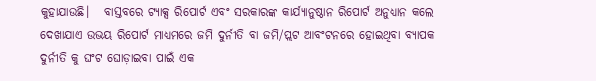କୁହାଯାଉଛି।   ବାସ୍ତବରେ ଟ୍ୟାକ୍ସ ରିପୋର୍ଟ ଏବଂ ସରକାରଙ୍କ କାର୍ଯ୍ୟାନୁଷ୍ଠାନ ରିପୋର୍ଟ ଅନୁଧ୍ୟାନ କଲେ ଦେଖାଯାଏ ଉଭୟ ରିପୋର୍ଟ ମାଧ୍ୟମରେ ଜମି ଦୁର୍ନୀତି ବା ଜମି/ପ୍ଲଟ ଆବଂଟନରେ ହୋଇଥିବା ବ୍ୟାପକ ଦୁର୍ନୀତି କୁ ଘଂଟ ଘୋଡ଼ାଇବା ପାଇଁ ଏକ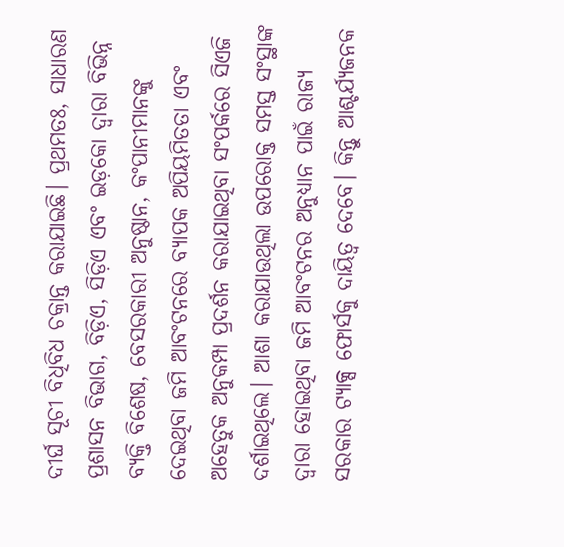ଦୀର୍ଘ ସୂଚୀ ବିଧିବିଧ ଚକ୍ରାନ୍ତ କରାଯାଇଛି। ପ୍ରଥମତଃ, ସାଧାରଣ ପ୍ରଶାସନ ବିଭାଗ, ବିଡ଼ିଏ, ସିଡ଼ିଏ ଏବଂ ଇଡ଼କୋ ଦ୍ୱାରା ବିଭିନ୍ନ ବ୍ୟକ୍ତି ବିଶେଷ, ବେସରକାରୀ ଅନୁଷ୍ଠାନ, କଂପାନୀମାନଙ୍କୁ ଦେଇଥିବା ଜମି ଆବଂଟନରେ ବ୍ୟାପକ ଅପିୟମିତତା ଏବଂ ଅହେତୁକ ଅନୁକମ୍ପା ପ୍ରଦର୍ଶନ କରାଯାଇଥିବା ସଂପର୍କରେ ସିଏଜି ଦର୍ଶାଇଥିଲେ। ଆଶା କରାଯାଉଥିଲା ଉପରୋକ୍ତ ସମସ୍ତ ସଂସ୍ଥାଙ୍କ ଦ୍ୱାରା ହୋଇଥିବା ଜମି ଆବଂଟନର ଅନୁଧ୍ୟାନ ପାଇଁ ରାଜ୍ୟ ସରକାର ଟ୍ୟାକ୍ସ ଫୋର୍ସକୁ ଦାୟିତ୍ୱ ଦେବେ। କିନ୍ତୁ ଆଶ୍ଚର୍ଯ୍ୟଜନକ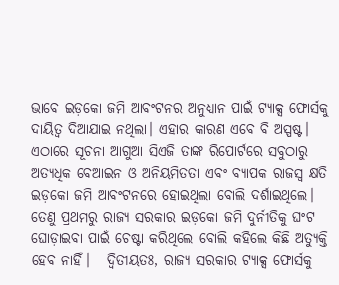ଭାବେ ଇଡ଼କୋ ଜମି ଆବଂଟନର ଅନୁଧ୍ୟାନ ପାଇଁ ଟ୍ୟାକ୍ସ ଫୋର୍ସକୁ ଦାୟିତ୍ବ ଦିଆଯାଇ ନଥିଲା। ଏହାର କାରଣ ଏବେ ବି ଅସ୍ପଷ୍ଟ। ଏଠାରେ ସୂଚନା ଆଗୁଆ ସିଏଜି ତାଙ୍କ ରିପୋର୍ଟରେ ସବୁଠାରୁ ଅତ୍ୟଧିକ ବେଆଇନ ଓ ଅନିୟମିତତା ଏବଂ ବ୍ୟାପକ ରାଜସ୍ୱ କ୍ଷତି ଇଡ଼କୋ ଜମି ଆବଂଟନରେ ହୋଇଥିଲା ବୋଲି ଦର୍ଶାଇଥିଲେ। ତେଣୁ ପ୍ରଥମରୁ ରାଜ୍ୟ ସରକାର ଇଡ଼କୋ ଜମି ଦୁର୍ନୀତିକୁ ଘଂଟ ଘୋଡ଼ାଇବା ପାଇଁ ଚେଷ୍ଟା କରିଥିଲେ ବୋଲି କହିଲେ କିଛି ଅତ୍ୟୁକ୍ତି ହେବ ନାହିଁ।   ଦ୍ବିତୀୟତଃ, ରାଜ୍ୟ ସରକାର ଟ୍ୟାକ୍ସ ଫୋର୍ସକୁ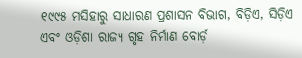୧୯୯୫ ମସିହାରୁ ସାଧାରଣ ପ୍ରଶାସନ ବିଭାଗ, ବିଡ଼ିଏ, ସିଡ଼ିଏ ଏବଂ ଓଡ଼ିଶା ରାଜ୍ୟ ଗୃହ ନିର୍ମାଣ ବୋର୍ଡ଼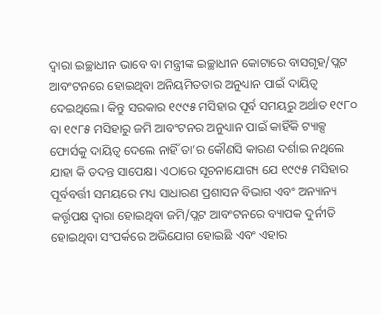ଦ୍ୱାରା ଇଚ୍ଛାଧୀନ ଭାବେ ବା ମନ୍ତ୍ରୀଙ୍କ ଇଚ୍ଛାଧୀନ କୋଟାରେ ବାସଗୃହ/ପ୍ଲଟ ଆବଂଟନରେ ହୋଇଥିବା ଅନିୟମିତତାର ଅନୁଧ୍ୟାନ ପାଇଁ ଦାୟିତ୍ୱ ଦେଇଥିଲେ। କିନ୍ତୁ ସରକାର ୧୯୯୫ ମସିହାର ପୂର୍ବ ସମୟରୁ ଅର୍ଥାତ ୧୯୮୦ ବା ୧୯୮୫ ମସିହାରୁ ଜମି ଆବଂଟନର ଅନୁଧ୍ୟାନ ପାଇଁ କାହିଁକି ଟ୍ୟାକ୍ସ ଫୋର୍ସକୁ ଦାୟିତ୍ୱ ଦେଲେ ନାହିଁ ତା’ର କୌଣସି କାରଣ ଦର୍ଶାଇ ନଥିଲେ ଯାହା କି ତଦନ୍ତ ସାପେକ୍ଷ। ଏଠାରେ ସୂଚନାଯୋଗ୍ୟ ଯେ ୧୯୯୫ ମସିହାର ପୂର୍ବବର୍ତ୍ତୀ ସମୟରେ ମଧ୍ୟ ସାଧାରଣ ପ୍ରଶାସନ ବିଭାଗ ଏବଂ ଅନ୍ୟାନ୍ୟ କର୍ତ୍ତୃପକ୍ଷ ଦ୍ୱାରା ହୋଇଥିବା ଜମି/ପ୍ଲଟ ଆବଂଟନରେ ବ୍ୟାପକ ଦୁର୍ନୀତି ହୋଇଥିବା ସଂପର୍କରେ ଅଭିଯୋଗ ହୋଇଛି ଏବଂ ଏହାର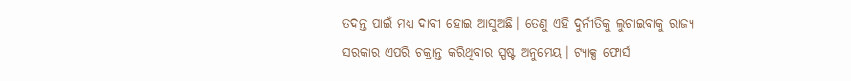ତଦନ୍ତ ପାଇଁ ମଧ୍ୟ ଦାବୀ ହୋଇ ଆସୁଅଛି। ତେଣୁ ଏହି ଦୁର୍ନୀତିକୁ ଲୁଚାଇବାକୁ ରାଜ୍ୟ ସରକାର ଏପରି ଚକ୍ରାନ୍ତ କରିଥିବାର ସ୍ପଷ୍ଟ ଅନୁମେୟ। ଟ୍ୟାକ୍ସ ଫୋର୍ସ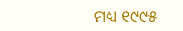ମଧ୍ୟ ୧୯୯୫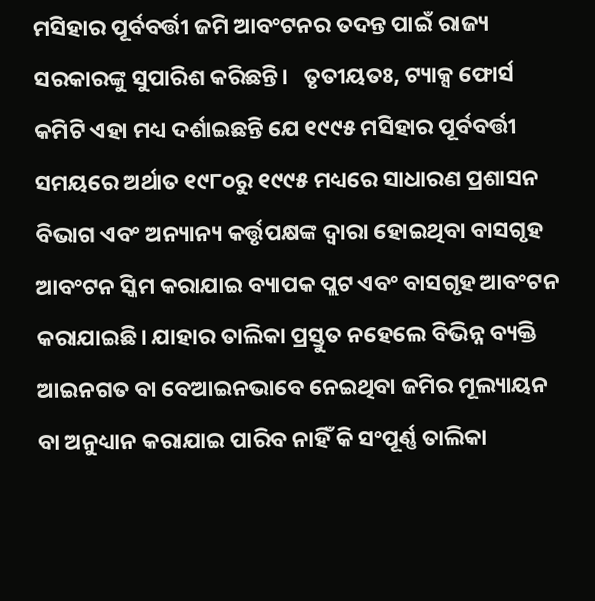ମସିହାର ପୂର୍ବବର୍ତ୍ତୀ ଜମି ଆବଂଟନର ତଦନ୍ତ ପାଇଁ ରାଜ୍ୟ ସରକାରଙ୍କୁ ସୁପାରିଶ କରିଛନ୍ତି।   ତୃତୀୟତଃ, ଟ୍ୟାକ୍ସ ଫୋର୍ସ କମିଟି ଏହା ମଧ୍ୟ ଦର୍ଶାଇଛନ୍ତି ଯେ ୧୯୯୫ ମସିହାର ପୂର୍ବବର୍ତ୍ତୀ ସମୟରେ ଅର୍ଥାତ ୧୯୮୦ରୁ ୧୯୯୫ ମଧ୍ୟରେ ସାଧାରଣ ପ୍ରଶାସନ ବିଭାଗ ଏବଂ ଅନ୍ୟାନ୍ୟ କର୍ତ୍ତୃପକ୍ଷଙ୍କ ଦ୍ୱାରା ହୋଇଥିବା ବାସଗୃହ ଆବଂଟନ ସ୍କିମ କରାଯାଇ ବ୍ୟାପକ ପ୍ଲଟ ଏବଂ ବାସଗୃହ ଆବଂଟନ କରାଯାଇଛି। ଯାହାର ତାଲିକା ପ୍ରସ୍ତୁତ ନହେଲେ ବିଭିନ୍ନ ବ୍ୟକ୍ତି ଆଇନଗତ ବା ବେଆଇନଭାବେ ନେଇଥିବା ଜମିର ମୂଲ୍ୟାୟନ ବା ଅନୁଧ୍ୟାନ କରାଯାଇ ପାରିବ ନାହିଁ କି ସଂପୂର୍ଣ୍ଣ ତାଲିକା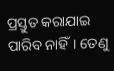ପ୍ରସ୍ତୁତ କରାଯାଇ ପାରିବ ନାହିଁ। ତେଣୁ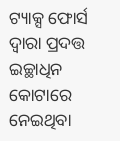ଟ୍ୟାକ୍ସ ଫୋର୍ସ ଦ୍ୱାରା ପ୍ରଦତ୍ତ ଇଚ୍ଛାଧିନ କୋଟାରେ ନେଇଥିବା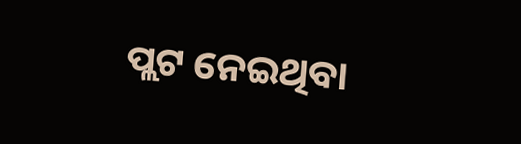ପ୍ଲଟ ନେଇଥିବା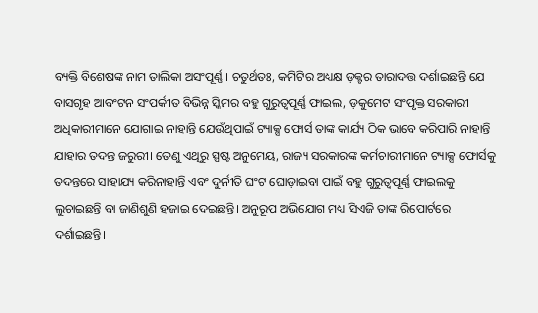ବ୍ୟକ୍ତି ବିଶେଷଙ୍କ ନାମ ତାଲିକା ଅସଂପୂର୍ଣ୍ଣ। ଚତୁର୍ଥତଃ, କମିଟିର ଅଧ୍ୟକ୍ଷ ଡ଼କ୍ଟର ତାରାଦତ୍ତ ଦର୍ଶାଇଛନ୍ତି ଯେ ବାସଗୃହ ଆବଂଟନ ସଂପର୍କୀତ ବିଭିନ୍ନ ସ୍କିମର ବହୁ ଗୁରୁତ୍ୱପୂର୍ଣ୍ଣ ଫାଇଲ, ଡ଼କୁମେଟ ସଂପୃକ୍ତ ସରକାରୀ ଅଧିକାରୀମାନେ ଯୋଗାଇ ନାହାନ୍ତି ଯେଉଁଥିପାଇଁ ଟ୍ୟାକ୍ସ ଫୋର୍ସ ତାଙ୍କ କାର୍ଯ୍ୟ ଠିକ ଭାବେ କରିପାରି ନାହାନ୍ତି ଯାହାର ତଦନ୍ତ ଜରୁରୀ। ତେଣୁ ଏଥିରୁ ସ୍ପଷ୍ଟ ଅନୁମେୟ, ରାଜ୍ୟ ସରକାରଙ୍କ କର୍ମଚାରୀମାନେ ଟ୍ୟାକ୍ସ ଫୋର୍ସକୁ ତଦନ୍ତରେ ସାହାଯ୍ୟ କରିନାହାନ୍ତି ଏବଂ ଦୁର୍ନୀତି ଘଂଟ ଘୋଡ଼ାଇବା ପାଇଁ ବହୁ ଗୁରୁତ୍ୱପୂର୍ଣ୍ଣ ଫାଇଲକୁ ଲୁଚାଇଛନ୍ତି ବା ଜାଣିଶୁଣି ହଜାଇ ଦେଇଛନ୍ତି। ଅନୁରୂପ ଅଭିଯୋଗ ମଧ୍ୟ ସିଏଜି ତାଙ୍କ ରିପୋର୍ଟରେ ଦର୍ଶାଇଛନ୍ତି।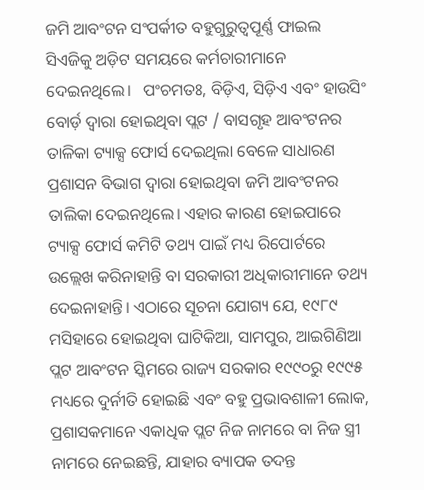ଜମି ଆବଂଟନ ସଂପର୍କୀତ ବହୁଗୁରୁତ୍ୱପୂର୍ଣ୍ଣ ଫାଇଲ ସିଏଜିକୁ ଅଡ଼ିଟ ସମୟରେ କର୍ମଚାରୀମାନେ ଦେଇନଥିଲେ।   ପଂଚମତଃ, ବିଡ଼ିଏ, ସିଡ଼ିଏ ଏବଂ ହାଉସିଂ ବୋର୍ଡ଼ ଦ୍ୱାରା ହୋଇଥିବା ପ୍ଲଟ / ବାସଗୃହ ଆବଂଟନର ତାଳିକା ଟ୍ୟାକ୍ସ ଫୋର୍ସ ଦେଇଥିଲା ବେଳେ ସାଧାରଣ ପ୍ରଶାସନ ବିଭାଗ ଦ୍ୱାରା ହୋଇଥିବା ଜମି ଆବଂଟନର ତାଲିକା ଦେଇନଥିଲେ। ଏହାର କାରଣ ହୋଇପାରେ ଟ୍ୟାକ୍ସ ଫୋର୍ସ କମିଟି ତଥ୍ୟ ପାଇଁ ମଧ୍ୟ ରିପୋର୍ଟରେ ଉଲ୍ଲେଖ କରିନାହାନ୍ତି ବା ସରକାରୀ ଅଧିକାରୀମାନେ ତଥ୍ୟ ଦେଇନାହାନ୍ତି। ଏଠାରେ ସୂଚନା ଯୋଗ୍ୟ ଯେ, ୧୯୮୯ ମସିହାରେ ହୋଇଥିବା ଘାଟିକିଆ, ସାମପୁର, ଆଇଗିଣିଆ ପ୍ଲଟ ଆବଂଟନ ସ୍କିମରେ ରାଜ୍ୟ ସରକାର ୧୯୯୦ରୁ ୧୯୯୫ ମଧ୍ୟରେ ଦୁର୍ନୀତି ହୋଇଛି ଏବଂ ବହୁ ପ୍ରଭାବଶାଳୀ ଲୋକ, ପ୍ରଶାସକମାନେ ଏକାଧିକ ପ୍ଲଟ ନିଜ ନାମରେ ବା ନିଜ ସ୍ତ୍ରୀ ନାମରେ ନେଇଛନ୍ତି, ଯାହାର ବ୍ୟାପକ ତଦନ୍ତ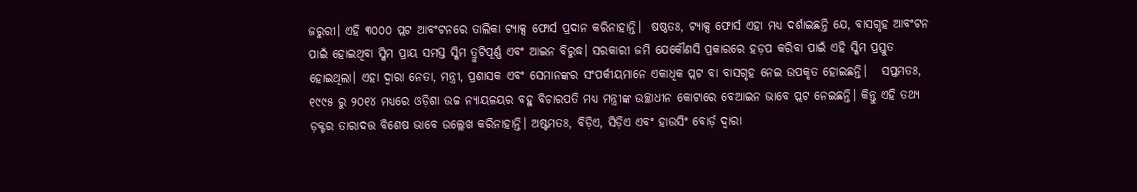ଜରୁରୀ। ଏହି ୩୦୦୦ ପ୍ଲଟ ଆବଂଟନରେ ତାଲିକା ଟ୍ୟାକ୍ସ ଫୋର୍ସ ପ୍ରଦାନ କରିନାହାନ୍ତି।  ଷଷ୍ଠତଃ, ଟ୍ୟାକ୍ସ ଫୋର୍ସ ଏହା ମଧ୍ୟ ଦର୍ଶାଇଛନ୍ତି ଯେ, ବାସଗୃହ ଆବଂଟନ ପାଇଁ ହୋଇଥିବା ସ୍କିମ ପ୍ରାୟ ସମସ୍ତ ସ୍କିମ ତ୍ରୁଟିପୂର୍ଣ୍ଣ ଏବଂ ଆଇନ ବିରୁଦ୍ଧ। ସରକାରୀ ଜମି ଯେକୌଣସି ପ୍ରକାରରେ ହଡ଼ପ କରିବା ପାଇଁ ଏହି ସ୍କିମ ପ୍ରସ୍ତୁତ ହୋଇଥିଲା। ଏହା ଦ୍ୱାରା ନେତା, ମନ୍ତ୍ରୀ, ପ୍ରଶାସକ ଏବଂ ସେମାନଙ୍କର ସଂପର୍କୀୟମାନେ ଏକାଧିକ ପ୍ଲଟ ବା ବାସଗୃହ ନେଇ ଉପକୃତ ହୋଇଛନ୍ତି।   ସପ୍ତମତଃ, ୧୯୯୫ ରୁ ୨୦୧୪ ମଧ୍ୟରେ ଓଡ଼ିଶା ଉଚ୍ଚ ନ୍ୟାୟଳୟର ବହୁ ବିଚାରପତି ମଧ୍ୟ ମନ୍ତ୍ରୀଙ୍କ ଉଚ୍ଛାଧୀନ କୋଟାରେ ବେଆଇନ ଭାବେ ପ୍ଲଟ ନେଇଛନ୍ତି। କିନ୍ତୁ ଏହି ତଥ୍ୟ ଡ଼କ୍ଟର ତାରାଦତ୍ତ ବିଶେଷ ଭାବେ ଉଲ୍ଲେଖ କରିନାହାନ୍ତି। ଅଷ୍ଟମତଃ, ବିଡ଼ିଏ, ସିଡ଼ିଏ ଏବଂ ହାଉସିଂ ବୋର୍ଡ଼ ଦ୍ୱାରା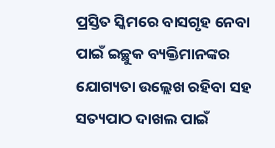ପ୍ରସ୍ତିତ ସ୍କିମରେ ବାସଗୃହ ନେବା ପାଇଁ ଇଚ୍ଛୁକ ବ୍ୟକ୍ତିମାନଙ୍କର ଯୋଗ୍ୟତା ଉଲ୍ଲେଖ ରହିବା ସହ ସତ୍ୟପାଠ ଦାଖଲ ପାଇଁ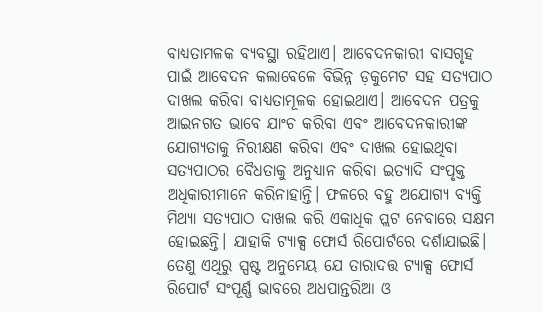ବାଧ୍ୟତାମଳକ ବ୍ୟବସ୍ଥା ରହିଥାଏ। ଆବେଦନକାରୀ ବାସଗୃହ ପାଇଁ ଆବେଦନ କଲାବେଳେ ବିଭିନ୍ନ ଡ଼କୁମେଟ ସହ ସତ୍ୟପାଠ ଦାଖଲ କରିବା ବାଧ୍ୟତାମୂଳକ ହୋଇଥାଏ। ଆବେଦନ ପତ୍ରକୁ ଆଇନଗତ ଭାବେ ଯାଂଚ କରିବା ଏବଂ ଆବେଦନକାରୀଙ୍କ ଯୋଗ୍ୟତାକୁ ନିରୀକ୍ଷଣ କରିବା ଏବଂ ଦାଖଲ ହୋଇଥିବା ସତ୍ୟପାଠର ବୈଧତାକୁ ଅନୁଧ୍ୟାନ କରିବା ଇତ୍ୟାଦି ସଂପୃକ୍ତ ଅଧିକାରୀମାନେ କରିନାହାନ୍ତି। ଫଳରେ ବହୁ ଅଯୋଗ୍ୟ ବ୍ୟକ୍ତି ମିଥ୍ୟା ସତ୍ୟପାଠ ଦାଖଲ କରି ଏକାଧିକ ପ୍ଲଟ ନେବାରେ ସକ୍ଷମ ହୋଇଛନ୍ତି। ଯାହାକି ଟ୍ୟାକ୍ସ ଫୋର୍ସ ରିପୋର୍ଟରେ ଦର୍ଶାଯାଇଛି।   ତେଣୁ ଏଥିରୁ ସ୍ପଷ୍ଟ ଅନୁମେୟ ଯେ ତାରାଦତ୍ତ ଟ୍ୟାକ୍ସ ଫୋର୍ସ ରିପୋର୍ଟ ସଂପୂର୍ଣ୍ଣ ଭାବରେ ଅଧପାନ୍ତରିଆ ଓ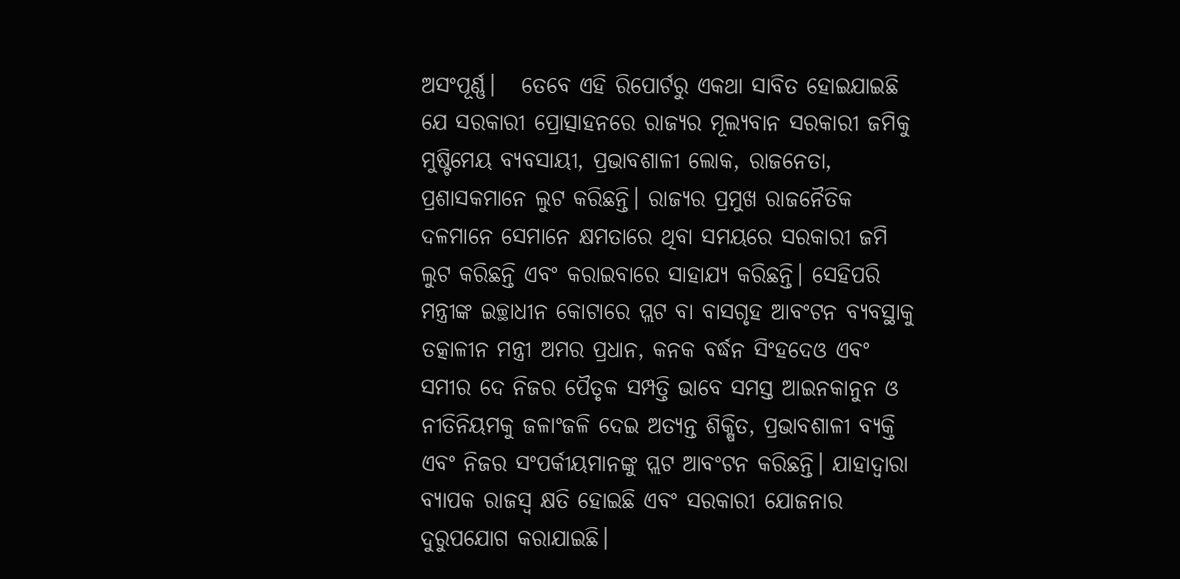ଅସଂପୂର୍ଣ୍ଣ।   ତେବେ ଏହି ରିପୋର୍ଟରୁ ଏକଥା ସାବିତ ହୋଇଯାଇଛି ଯେ ସରକାରୀ ପ୍ରୋତ୍ସାହନରେ ରାଜ୍ୟର ମୂଲ୍ୟବାନ ସରକାରୀ ଜମିକୁ ମୁଷ୍ଟିମେୟ ବ୍ୟବସାୟୀ, ପ୍ରଭାବଶାଳୀ ଲୋକ, ରାଜନେତା, ପ୍ରଶାସକମାନେ ଲୁଟ କରିଛନ୍ତି। ରାଜ୍ୟର ପ୍ରମୁଖ ରାଜନୈତିକ ଦଳମାନେ ସେମାନେ କ୍ଷମତାରେ ଥିବା ସମୟରେ ସରକାରୀ ଜମି ଲୁଟ କରିଛନ୍ତି ଏବଂ କରାଇବାରେ ସାହାଯ୍ୟ କରିଛନ୍ତି। ସେହିପରି ମନ୍ତ୍ରୀଙ୍କ ଇଚ୍ଛାଧୀନ କୋଟାରେ ପ୍ଲଟ ବା ବାସଗୃହ ଆବଂଟନ ବ୍ୟବସ୍ଥାକୁ ତତ୍କାଳୀନ ମନ୍ତ୍ରୀ ଅମର ପ୍ରଧାନ, କନକ ବର୍ଦ୍ଧନ ସିଂହଦେଓ ଏବଂ ସମୀର ଦେ ନିଜର ପୈତୃକ ସମ୍ପତ୍ତି ଭାବେ ସମସ୍ତ ଆଇନକାନୁନ ଓ ନୀତିନିୟମକୁ ଜଳାଂଜଳି ଦେଇ ଅତ୍ୟନ୍ତ ଶିକ୍ଷିତ, ପ୍ରଭାବଶାଳୀ ବ୍ୟକ୍ତି ଏବଂ ନିଜର ସଂପର୍କୀୟମାନଙ୍କୁ ପ୍ଲଟ ଆବଂଟନ କରିଛନ୍ତି। ଯାହାଦ୍ୱାରା ବ୍ୟାପକ ରାଜସ୍ୱ କ୍ଷତି ହୋଇଛି ଏବଂ ସରକାରୀ ଯୋଜନାର ଦୁରୁପଯୋଗ କରାଯାଇଛି।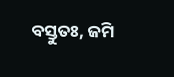ବସ୍ତୁତଃ, ଜମି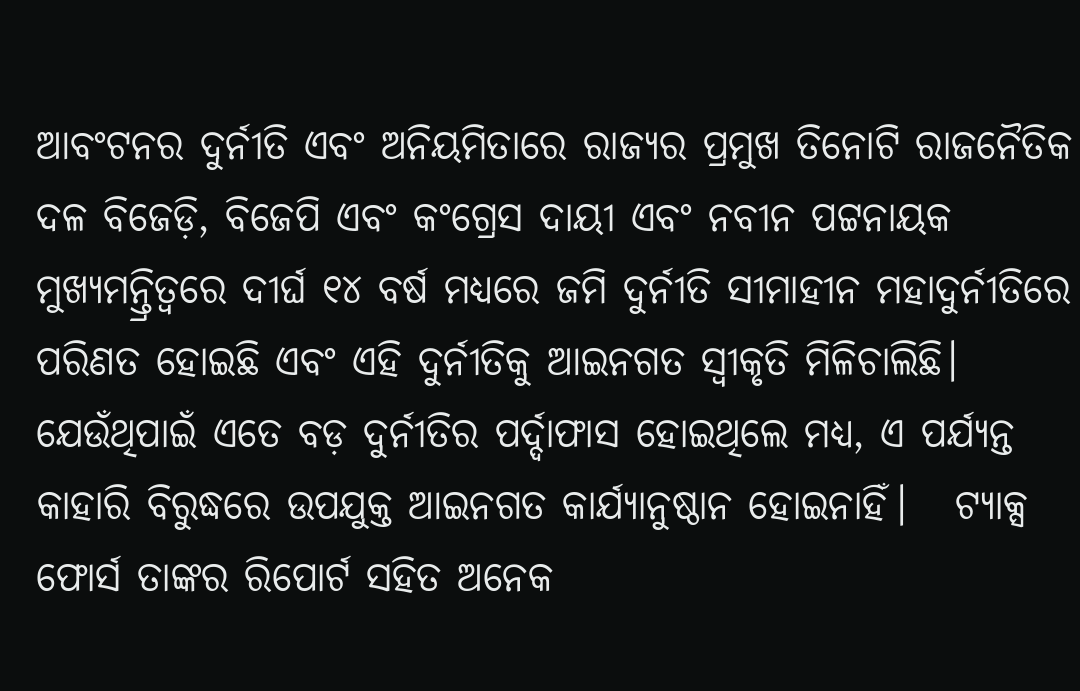ଆବଂଟନର ଦୁର୍ନୀତି ଏବଂ ଅନିୟମିତାରେ ରାଜ୍ୟର ପ୍ରମୁଖ ତିନୋଟି ରାଜନୈତିକ ଦଳ ବିଜେଡ଼ି, ବିଜେପି ଏବଂ କଂଗ୍ରେସ ଦାୟୀ ଏବଂ ନବୀନ ପଟ୍ଟନାୟକ ମୁଖ୍ୟମନ୍ତ୍ରିତ୍ୱରେ ଦୀର୍ଘ ୧୪ ବର୍ଷ ମଧ୍ୟରେ ଜମି ଦୁର୍ନୀତି ସୀମାହୀନ ମହାଦୁର୍ନୀତିରେ ପରିଣତ ହୋଇଛି ଏବଂ ଏହି ଦୁର୍ନୀତିକୁ ଆଇନଗତ ସ୍ୱୀକୃତି ମିଳିଚାଲିଛି। ଯେଉଁଥିପାଇଁ ଏତେ ବଡ଼ ଦୁର୍ନୀତିର ପର୍ଦ୍ଦାଫାସ ହୋଇଥିଲେ ମଧ୍ୟ, ଏ ପର୍ଯ୍ୟନ୍ତ କାହାରି ବିରୁଦ୍ଧରେ ଉପଯୁକ୍ତ ଆଇନଗତ କାର୍ଯ୍ୟାନୁଷ୍ଠାନ ହୋଇନାହିଁ।   ଟ୍ୟାକ୍ସ ଫୋର୍ସ ତାଙ୍କର ରିପୋର୍ଟ ସହିତ ଅନେକ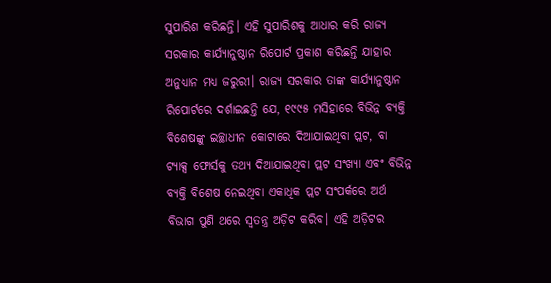ସୁପାରିଶ କରିଛନ୍ତି। ଏହି ସୁପାରିଶକୁ ଆଧାର କରି ରାଜ୍ୟ ସରକାର କାର୍ଯ୍ୟାନୁଷ୍ଠାନ ରିପୋର୍ଟ ପ୍ରକାଶ କରିଛନ୍ତି ଯାହାର ଅନୁଧ୍ୟାନ ମଧ୍ୟ ଜରୁରୀ। ରାଜ୍ୟ ସରକାର ତାଙ୍କ କାର୍ଯ୍ୟାନୁଷ୍ଠାନ ରିପୋର୍ଟରେ ଦର୍ଶାଇଛନ୍ତି ଯେ, ୧୯୯୫ ମସିହାରେ ବିଭିନ୍ନ ବ୍ୟକ୍ତି ବିଶେଷଙ୍କୁ ଇଚ୍ଛାଧୀନ କୋଟାରେ ଦିଆଯାଇଥିବା ପ୍ଲଟ, ବା ଟ୍ୟାକ୍ସ ଫୋର୍ସକୁ ତଥ୍ୟ ଦିଆଯାଇଥିବା ପ୍ଲଟ ସଂଖ୍ୟା ଏବଂ ବିଭିନ୍ନ ବ୍ୟକ୍ତି ବିଶେଷ ନେଇଥିବା ଏକାଧିକ ପ୍ଲଟ ସଂପର୍କରେ ଅର୍ଥ ବିଭାଗ ପୁଣି ଥରେ ସ୍ୱତନ୍ତ୍ର ଅଡ଼ିଟ କରିବ। ଏହି ଅଡ଼ିଟର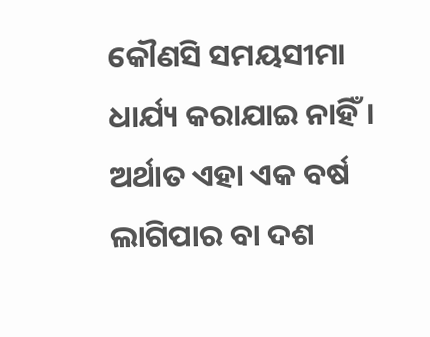କୌଣସି ସମୟସୀମା ଧାର୍ଯ୍ୟ କରାଯାଇ ନାହିଁ। ଅର୍ଥାତ ଏହା ଏକ ବର୍ଷ ଲାଗିପାର ବା ଦଶ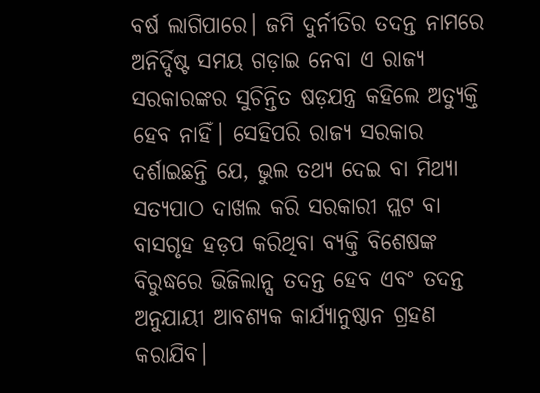ବର୍ଷ ଲାଗିପାରେ। ଜମି ଦୁର୍ନୀତିର ତଦନ୍ତ ନାମରେ ଅନିର୍ଦ୍ଦିଷ୍ଟ ସମୟ ଗଡ଼ାଇ ନେବା ଏ ରାଜ୍ୟ ସରକାରଙ୍କର ସୁଚିନ୍ତିତ ଷଡ଼ଯନ୍ତ୍ର କହିଲେ ଅତ୍ୟୁକ୍ତି ହେବ ନାହିଁ। ସେହିପରି ରାଜ୍ୟ ସରକାର ଦର୍ଶାଇଛନ୍ତି ଯେ, ଭୁଲ ତଥ୍ୟ ଦେଇ ବା ମିଥ୍ୟା ସତ୍ୟପାଠ ଦାଖଲ କରି ସରକାରୀ ପ୍ଲଟ ବା ବାସଗୃହ ହଡ଼ପ କରିଥିବା ବ୍ୟକ୍ତି ବିଶେଷଙ୍କ ବିରୁଦ୍ଧରେ ଭିଜିଲାନ୍ସ ତଦନ୍ତ ହେବ ଏବଂ ତଦନ୍ତ ଅନୁଯାୟୀ ଆବଶ୍ୟକ କାର୍ଯ୍ୟାନୁଷ୍ଠାନ ଗ୍ରହଣ କରାଯିବ।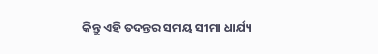କିନ୍ତୁ ଏହି ତଦନ୍ତର ସମୟ ସୀମା ଧାର୍ଯ୍ୟ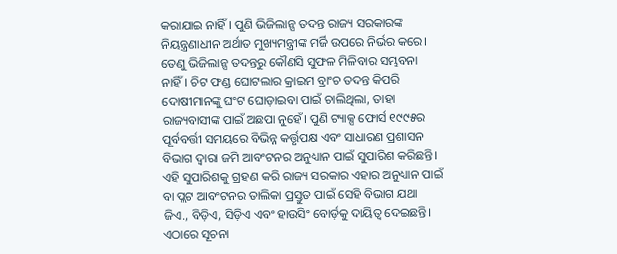କରାଯାଇ ନାହିଁ। ପୁଣି ଭିଜିଲାନ୍ସ ତଦନ୍ତ ରାଜ୍ୟ ସରକାରଙ୍କ ନିୟନ୍ତ୍ରଣାଧୀନ ଅର୍ଥାତ ମୁଖ୍ୟମନ୍ତ୍ରୀଙ୍କ ମର୍ଜି ଉପରେ ନିର୍ଭର କରେ। ତେଣୁ ଭିଜିଲାନ୍ସ ତଦନ୍ତରୁ କୌଣସି ସୁଫଳ ମିଳିବାର ସମ୍ଭବନା ନାହିଁ। ଚିଟ ଫଣ୍ଡ ଘୋଟଲାର କ୍ରାଇମ ବ୍ରାଂଚ ତଦନ୍ତ କିପରି ଦୋଷୀମାନଙ୍କୁ ଘଂଟ ଘୋଡ଼ାଇବା ପାଇଁ ଚାଲିଥିଲା, ତାହା ରାଜ୍ୟବାସୀଙ୍କ ପାଇଁ ଅଛପା ନୁହେଁ। ପୁଣି ଟ୍ୟାକ୍ସ ଫୋର୍ସ ୧୯୯୫ର ପୂର୍ବବର୍ତ୍ତୀ ସମୟରେ ବିଭିନ୍ନ କର୍ତ୍ତୃପକ୍ଷ ଏବଂ ସାଧାରଣ ପ୍ରଶାସନ ବିଭାଗ ଦ୍ୱାରା ଜମି ଆବଂଟନର ଅନୁଧ୍ୟାନ ପାଇଁ ସୁପାରିଶ କରିଛନ୍ତି। ଏହି ସୁପାରିଶକୁ ଗ୍ରହଣ କରି ରାଜ୍ୟ ସରକାର ଏହାର ଅନୁଧ୍ୟାନ ପାଇଁ ବା ପ୍ଲଟ ଆବଂଟନର ତାଲିକା ପ୍ରସ୍ତୁତ ପାଇଁ ସେହି ବିଭାଗ ଯଥା ଜିଏ., ବିଡ଼ିଏ, ସିଡ଼ିଏ ଏବଂ ହାଉସିଂ ବୋର୍ଡ଼କୁ ଦାୟିତ୍ୱ ଦେଇଛନ୍ତି। ଏଠାରେ ସୂଚନା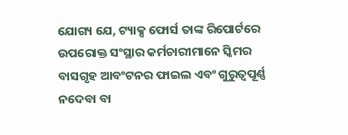ଯୋଗ୍ୟ ଯେ, ଟ୍ୟାକ୍ସ ଫୋର୍ସ ତାଙ୍କ ରିପୋର୍ଟରେ ଉପରୋକ୍ତ ସଂସ୍ଥାର କର୍ମଚାରୀମାନେ ସ୍କିମର ବାସଗୃହ ଆବଂଟନର ଫାଇଲ ଏବଂ ଗୁରୁତ୍ୱପୂର୍ଣ୍ଣ ନଦେବା ବା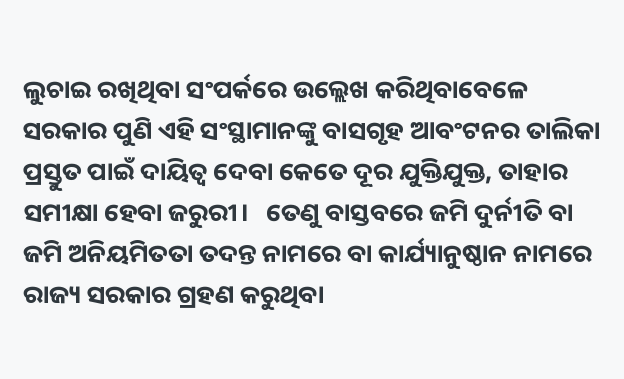ଲୁଚାଇ ରଖିଥିବା ସଂପର୍କରେ ଉଲ୍ଲେଖ କରିଥିବାବେଳେ ସରକାର ପୁଣି ଏହି ସଂସ୍ଥାମାନଙ୍କୁ ବାସଗୃହ ଆବଂଟନର ତାଲିକା ପ୍ରସ୍ତୁତ ପାଇଁ ଦାୟିତ୍ୱ ଦେବା କେତେ ଦୂର ଯୁକ୍ତିଯୁକ୍ତ, ତାହାର ସମୀକ୍ଷା ହେବା ଜରୁରୀ।   ତେଣୁ ବାସ୍ତବରେ ଜମି ଦୁର୍ନୀତି ବା ଜମି ଅନିୟମିତତା ତଦନ୍ତ ନାମରେ ବା କାର୍ଯ୍ୟାନୁଷ୍ଠାନ ନାମରେ ରାଜ୍ୟ ସରକାର ଗ୍ରହଣ କରୁଥିବା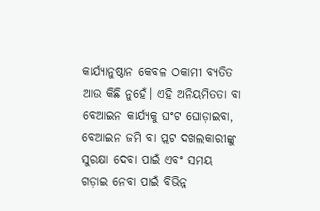କାର୍ଯ୍ୟାନୁଷ୍ଠାନ କେବଳ ଠକାମୀ ବ୍ୟତିତ ଆଉ କିଛି ନୁହେଁ। ଏହି ଅନିୟମିତତା ବା ବେଆଇନ କାର୍ଯ୍ୟକୁ ଘଂଟ ଘୋଡ଼ାଇବା, ବେଆଇନ ଜମି ବା ପ୍ଲଟ ଦଖଲକାରୀଙ୍କୁ ସୁରକ୍ଷା ଦେବା ପାଇଁ ଏବଂ ସମୟ ଗଡ଼ାଇ ନେବା ପାଇଁ ବିଭିନ୍ନ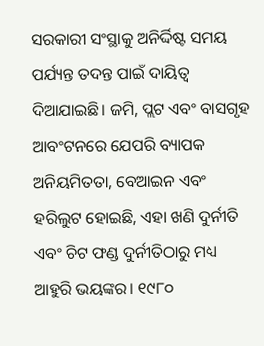ସରକାରୀ ସଂସ୍ଥାକୁ ଅନିର୍ଦ୍ଦିଷ୍ଟ ସମୟ ପର୍ଯ୍ୟନ୍ତ ତଦନ୍ତ ପାଇଁ ଦାୟିତ୍ୱ ଦିଆଯାଇଛି। ଜମି, ପ୍ଲଟ ଏବଂ ବାସଗୃହ ଆବଂଟନରେ ଯେପରି ବ୍ୟାପକ ଅନିୟମିତତା, ବେଆଇନ ଏବଂ ହରିଲୁଟ ହୋଇଛି, ଏହା ଖଣି ଦୁର୍ନୀତି ଏବଂ ଚିଟ ଫଣ୍ଡ ଦୁର୍ନୀତିଠାରୁ ମଧ୍ୟ ଆହୁରି ଭୟଙ୍କର। ୧୯୮୦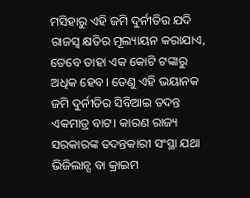ମସିହାରୁ ଏହି ଜମି ଦୁର୍ନୀତିର ଯଦି ରାଜସ୍ୱ କ୍ଷତିର ମୂଲ୍ୟାୟନ କରାଯାଏ, ତେବେ ତାହା ଏକ କୋଟି ଟଙ୍କାରୁ ଅଧିକ ହେବ। ତେଣୁ ଏହି ଭୟାନକ ଜମି ଦୁର୍ନୀତିର ସିବିଆଇ ତଦନ୍ତ ଏକମାତ୍ର ବାଟ। କାରଣ ରାଜ୍ୟ ସରକାରଙ୍କ ତଦନ୍ତକାରୀ ସଂସ୍ଥା ଯଥା ଭିଜିଲାନ୍ସ ବା କ୍ରାଇମ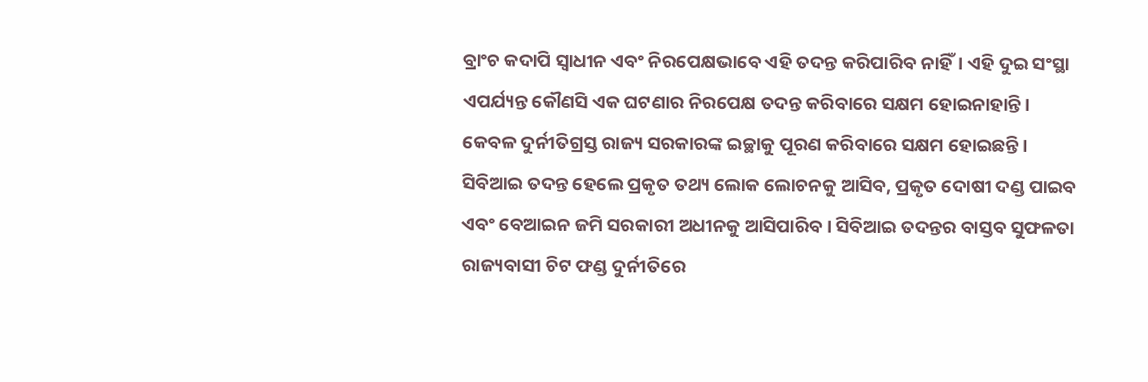ବ୍ରାଂଚ କଦାପି ସ୍ୱାଧୀନ ଏବଂ ନିରପେକ୍ଷଭାବେ ଏହି ତଦନ୍ତ କରିପାରିବ ନାହିଁ। ଏହି ଦୁଇ ସଂସ୍ଥା ଏପର୍ଯ୍ୟନ୍ତ କୌଣସି ଏକ ଘଟଣାର ନିରପେକ୍ଷ ତଦନ୍ତ କରିବାରେ ସକ୍ଷମ ହୋଇନାହାନ୍ତି। କେବଳ ଦୁର୍ନୀତିଗ୍ରସ୍ତ ରାଜ୍ୟ ସରକାରଙ୍କ ଇଚ୍ଛାକୁ ପୂରଣ କରିବାରେ ସକ୍ଷମ ହୋଇଛନ୍ତି। ସିବିଆଇ ତଦନ୍ତ ହେଲେ ପ୍ରକୃତ ତଥ୍ୟ ଲୋକ ଲୋଚନକୁ ଆସିବ, ପ୍ରକୃତ ଦୋଷୀ ଦଣ୍ଡ ପାଇବ ଏବଂ ବେଆଇନ ଜମି ସରକାରୀ ଅଧୀନକୁ ଆସିପାରିବ। ସିବିଆଇ ତଦନ୍ତର ବାସ୍ତବ ସୁଫଳତା ରାଜ୍ୟବାସୀ ଚିଟ ଫଣ୍ଡ ଦୁର୍ନୀତିରେ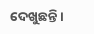ଦେଖୁଛନ୍ତି।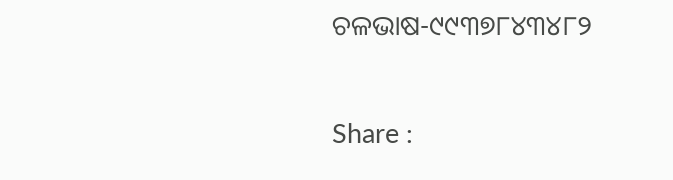ଚଳଭାଷ-୯୯୩୭୮୪୩୪୮୨

Share :